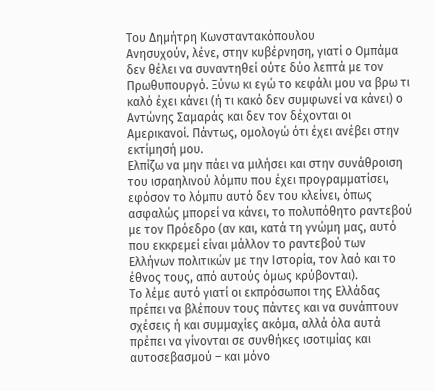Του Δημήτρη Κωνσταντακόπουλου
Ανησυχούν, λένε, στην κυβέρνηση, γιατί ο Ομπάμα δεν θέλει να συναντηθεί ούτε δύο λεπτά με τον Πρωθυπουργό. Ξύνω κι εγώ το κεφάλι μου να βρω τι καλό έχει κάνει (ή τι κακό δεν συμφωνεί να κάνει) ο Αντώνης Σαμαράς και δεν τον δέχονται οι Αμερικανοί. Πάντως, ομολογώ ότι έχει ανέβει στην εκτίμησή μου.
Ελπίζω να μην πάει να μιλήσει και στην συνάθροιση του ισραηλινού λόμπυ που έχει προγραμματίσει, εφόσον το λόμπυ αυτό δεν του κλείνει, όπως ασφαλώς μπορεί να κάνει, το πολυπόθητο ραντεβού με τον Πρόεδρο (αν και, κατά τη γνώμη μας, αυτό που εκκρεμεί είναι μάλλον το ραντεβού των Ελλήνων πολιτικών με την Ιστορία, τον λαό και το έθνος τους, από αυτούς όμως κρύβονται).
Το λέμε αυτό γιατί οι εκπρόσωποι της Ελλάδας πρέπει να βλέπουν τους πάντες και να συνάπτουν σχέσεις ή και συμμαχίες ακόμα, αλλά όλα αυτά πρέπει να γίνονται σε συνθήκες ισοτιμίας και αυτοσεβασμού – και μόνο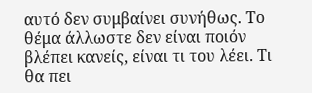αυτό δεν συμβαίνει συνήθως. Το θέμα άλλωστε δεν είναι ποιόν βλέπει κανείς, είναι τι του λέει. Τι θα πει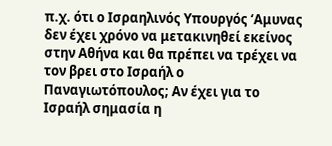π.χ. ότι ο Ισραηλινός Υπουργός ‘Αμυνας δεν έχει χρόνο να μετακινηθεί εκείνος στην Αθήνα και θα πρέπει να τρέχει να τον βρει στο Ισραήλ ο Παναγιωτόπουλος; Αν έχει για το Ισραήλ σημασία η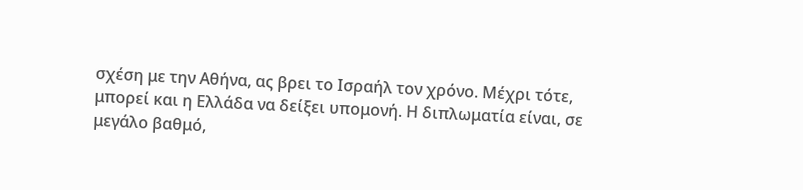σχέση με την Αθήνα, ας βρει το Ισραήλ τον χρόνο. Μέχρι τότε, μπορεί και η Ελλάδα να δείξει υπομονή. Η διπλωματία είναι, σε μεγάλο βαθμό,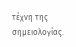τέχνη της σημειολογίας.